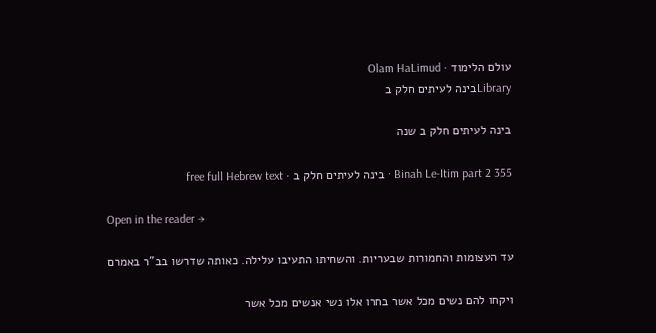עולם הלימוד · Olam HaLimud
Libraryבינה לעיתים חלק ב

בינה לעיתים חלק ב שנה

Binah Le-Itim part 2 355 · בינה לעיתים חלק ב · free full Hebrew text

Open in the reader →

עד העצומות והחמורות שבעריות. והשחיתו התעיבו עלילה. כאותה שדרשו בב"ר באמרם

ויקחו להם נשים מכל אשר בחרו אלו נשי אנשים מכל אשר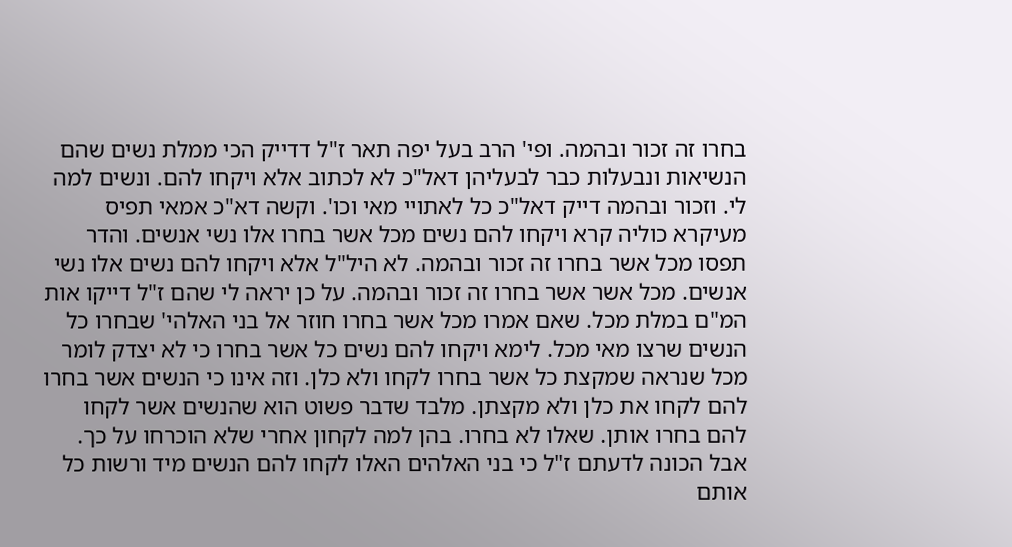בחרו זה זכור ובהמה. ופי' הרב בעל יפה תאר ז"ל דדייק הכי ממלת נשים שהם הנשיאות ונבעלות כבר לבעליהן דאל"כ לא לכתוב אלא ויקחו להם. ונשים למה לי. וזכור ובהמה דייק דאל"כ כל לאתויי מאי וכו'. וקשה דא"כ אמאי תפיס מעיקרא כוליה קרא ויקחו להם נשים מכל אשר בחרו אלו נשי אנשים. והדר תפסו מכל אשר בחרו זה זכור ובהמה. לא היל"ל אלא ויקחו להם נשים אלו נשי אנשים. מכל אשר אשר בחרו זה זכור ובהמה. על כן יראה לי שהם ז"ל דייקו אות המ"ם במלת מכל. שאם אמרו מכל אשר בחרו חוזר אל בני האלהי' שבחרו כל הנשים שרצו מאי מכל. לימא ויקחו להם נשים כל אשר בחרו כי לא יצדק לומר מכל שנראה שמקצת כל אשר בחרו לקחו ולא כלן. וזה אינו כי הנשים אשר בחרו להם לקחו את כלן ולא מקצתן. מלבד שדבר פשוט הוא שהנשים אשר לקחו להם בחרו אותן. שאלו לא בחרו. בהן למה לקחון אחרי שלא הוכרחו על כך. אבל הכונה לדעתם ז"ל כי בני האלהים האלו לקחו להם הנשים מיד ורשות כל אותם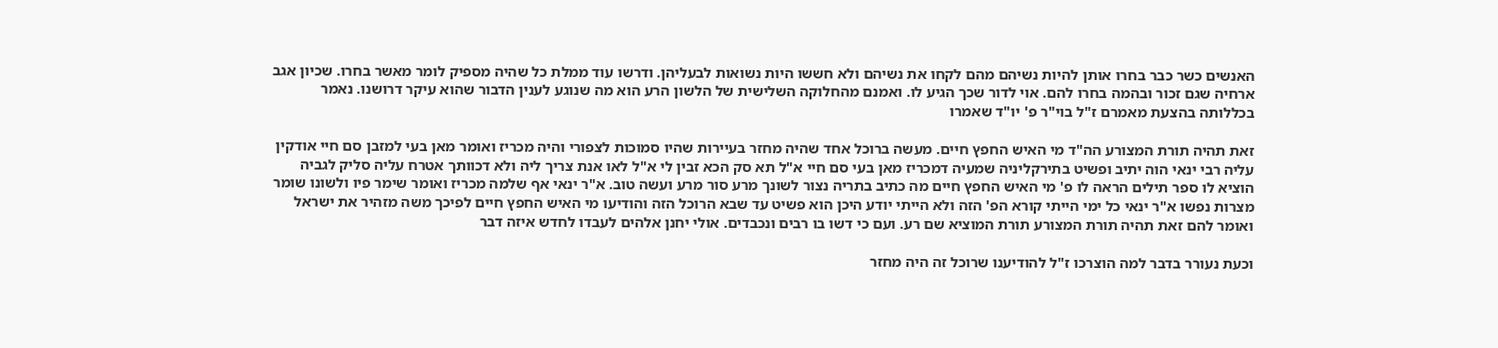האנשים כשר כבר בחרו אותן להיות נשיהם מהם לקחו את נשיהם ולא חששו היות נשואות לבעליהן. ודרשו עוד ממלת כל שהיה מספיק לומר מאשר בחרו. שכיון אגב ארחיה שגם זכור ובהמה בחרו להם. אוי לדור שכך הגיע לו. ואמנם מהחלוקה השלישית של הלשון הרע הוא מה שנוגע לענין הדבור שהוא עיקר דרושנו. נאמר בכללותה בהצעת מאמרם ז"ל בוי"ר פ' יו"ד שאמרו

זאת תהיה תורת המצורע הה"ד מי האיש החפץ חיים. מעשה ברוכל אחד שהיה מחזר בעיירות שהיו סמוכות לצפורי והיה מכריז ואומר מאן בעי למזבן סם חיי אודקין עליה רבי ינאי הוה יתיב ופשיט בתירקליניה שמעיה דמכריז מאן בעי סם חיי א"ל תא סק הכא זבין לי א"ל לאו אנת צריך ליה ולא דכוותך אטרח עליה סליק לגביה הוציא לו ספר תילים הראה לו פ' מי האיש החפץ חיים מה כתיב בתריה נצור לשונך מרע סור מרע ועשה טוב. א"ר ינאי אף שלמה מכריז ואומר שימר פיו ולשונו שומר מצרות נפשו א"ר ינאי כל ימי הייתי קורא הפ' הזה ולא הייתי יודע היכן הוא פשיט עד שבא הרוכל הזה והודיעו מי האיש החפץ חיים לפיכך משה מזהיר את ישראל ואומר להם זאת תהיה תורת המצורע תורת המוציא שם רע. ועם כי דשו בו רבים ונכבדים. אולי יחנן אלהים לעבדו לחדש איזה דבר

וכעת נעורר בדבר למה הוצרכו ז"ל להודיענו שרוכל זה היה מחזר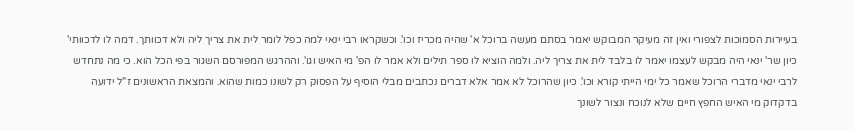בעיירות הסמוכות לצפורי ואין זה מעיקר המבוקש יאמר בסתם מעשה ברוכל א' שהיה מכריז וכו'. וכשקראו רבי ינאי למה כפל לומר לית את צריך ליה ולא דכוותך. דמה לו לדכוותי' כיון שר' ינאי היה מבקש לעצמו יאמר לו בלבד לית את צריך ליה. ולמה הוציא לו ספר תילים ולא אמר לו הפ' מי האיש וגו'. וההרגש המפורסם השגור בפי הכל הוא. כי מה נתחדש לרבי ינאי מדברי הרוכל שאמר כל ימי הייתי קורא וכו'. כיון שהרוכל לא אמר אלא דברים נכתבים מבלי הוסיף על הפסוק רק לשונו כמות שהוא. והמצאת הראשונים ז"ל ידועה בדקדוק מי האיש החפץ חיים שלא לנוכח ונצור לשונך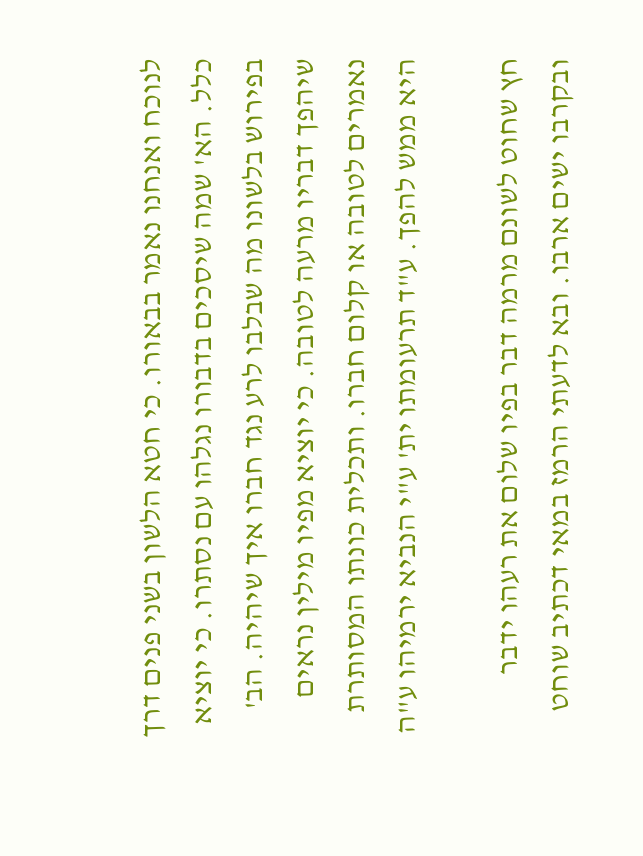לנוכח ואנחנו נאמר בבאורו. כי חטא הלשון בשני פנים דרך כלל. הא' שמה שיסכים בדבורו נגלהו עם נסתרו. כי יוציא בפירוש בלשונו מה שבלבו לרע נגד חברו איך שיהיה. הב' שיהפך דבריו מרעה לטובה. כי יוציא מפיו מילין נראים נאמרים לטובה או קלום חברו. ותכלית כונתו המסותרת היא ממש להפך. ע"ד תרעומתו ית' ע"י הנביא ירמיהו ע"ה

חץ שחוט לשונם מרמה דבר בפיו שלום את רעהו ידבר ובקרבו ישים ארבו. ובא לדעתי הרמז במאי דכתיב שוחט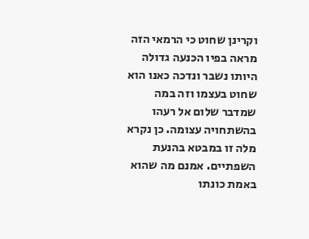וקרינן שחוט כי הרמאי הזה מראה בפיו הכנעה גדולה היותו נשבר ונדכה כאנו הוא שחוט בעצמו וזה במה שמדבר שלום אל רעהו בהשתחויה עצומה. כן נקרא מלה זו במבטא בהנעת השפתיים. אמנם מה שהוא באמת כונתו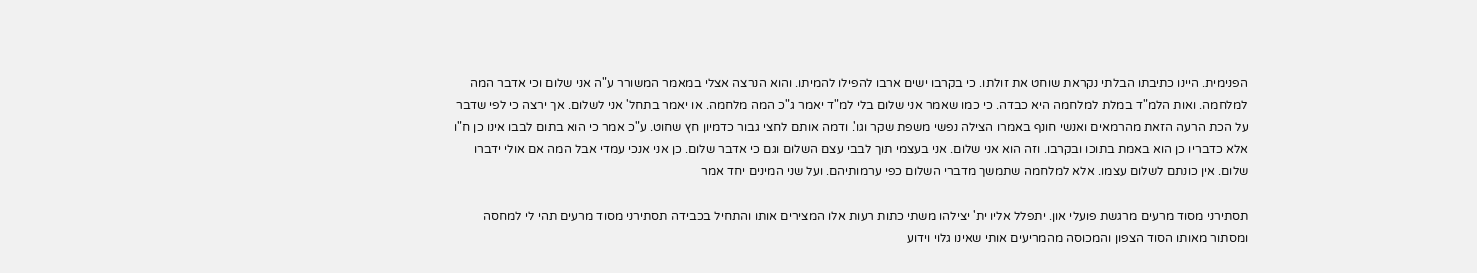הפנימית. היינו כתיבתו הבלתי נקראת שוחט את זולתו. כי בקרבו ישים ארבו להפילו להמיתו. והוא הנרצה אצלי במאמר המשורר ע"ה אני שלום וכי אדבר המה למלחמה. ואות הלמ"ד במלת למלחמה היא כבדה. כי כמו שאמר אני שלום בלי למ"ד יאמר ג"כ המה מלחמה. או יאמר בתחל' אני לשלום. אך ירצה כי לפי שדבר על הכת הרעה הזאת מהרמאים ואנשי חונף באמרו הצילה נפשי משפת שקר וגו'. ודמה אותם לחצי גבור כדמיון חץ שחוט. ע"כ אמר כי הוא בתום לבבו אינו כן ח"ו אלא כדבריו כן הוא באמת בתוכו ובקרבו. וזה הוא אני שלום. אני בעצמי תוך לבבי עצם השלום וגם כי אדבר שלום. כן אני אנכי עמדי אבל המה אם אולי ידברו שלום. אין כונתם לשלום עצמו. אלא למלחמה שתמשך מדברי השלום כפי ערמותיהם. ועל שני המינים יחד אמר

תסתירני מסוד מרעים מרגשת פועלי און. יתפלל אליו ית' יצילהו משתי כתות רעות אלו המצירים אותו והתחיל בכבידה תסתירני מסוד מרעים תהי לי למחסה ומסתור מאותו הסוד הצפון והמכוסה מהמריעים אותי שאינו גלוי וידוע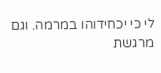לי כי יכחידוהו במרמה. וגם מרגשת